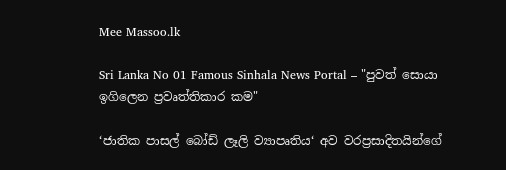Mee Massoo.lk

Sri Lanka No 01 Famous Sinhala News Portal – "පුවත් සොයා ඉගිලෙන ප්‍රවෘත්තිකාර කම"

‘ජාතික පාසල් බෝඩ් ලෑලි ව්‍යාපෘතිය‘ අව වරප්‍රසාදිතයින්ගේ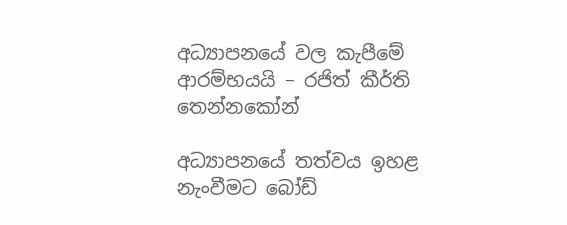අධ්‍යාපනයේ වල කැපීමේ ආරම්භයයි – රජිත් කීර්ති තෙන්නකෝන්

අධ්‍යාපනයේ තත්වය ඉහළ නැංවීමට බෝඩ්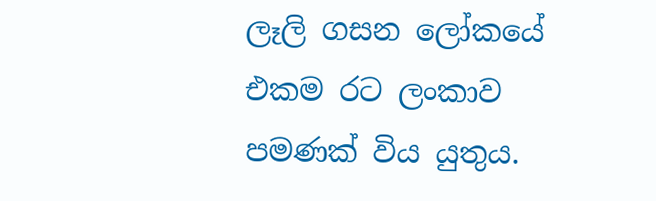ලෑලි ගසන ලෝකයේ එකම රට ලංකාව පමණක් විය යුතුය.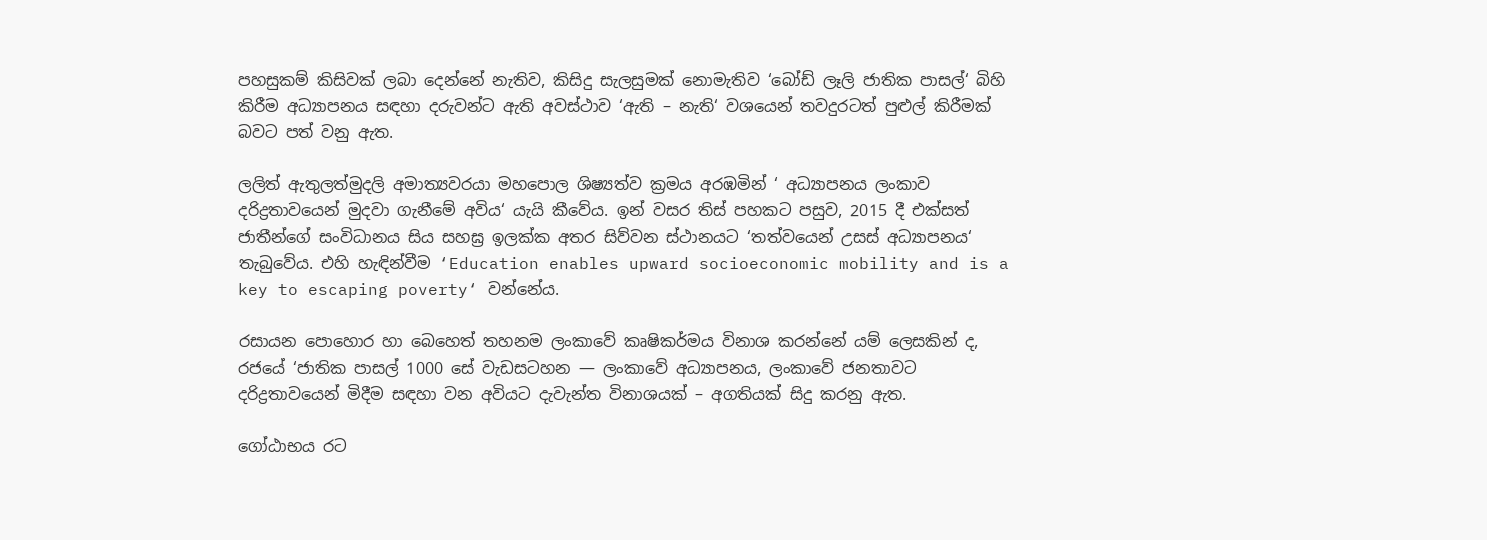පහසුකම් කිසිවක් ලබා දෙන්නේ නැතිව, කිසිදු සැලසුමක් නොමැතිව ‘බෝඩ් ලෑලි ජාතික පාසල්‘ බිහි කිරීම අධ්‍යාපනය සඳහා දරුවන්ට ඇති අවස්ථාව ‘ඇති – නැති‘ වශයෙන් තවදුරටත් පුළුල් කිරීමක් බවට පත් වනු ඇත.

ලලිත් ඇතුලත්මුදලි අමාත්‍යවරයා මහපොල ශිෂ්‍යත්ව ක්‍රමය අරඹමින් ‘ අධ්‍යාපනය ලංකාව දරිද්‍රතාවයෙන් මුදවා ගැනීමේ අවිය‘ යැයි කීවේය. ඉන් වසර තිස් පහකට පසුව, 2015 දී එක්සත් ජාතීන්ගේ සංවිධානය සිය සහඝ්‍ර ඉලක්ක අතර සිව්වන ස්ථානයට ‘තත්වයෙන් උසස් අධ්‍යාපනය‘ තැබුවේය. එහි හැඳින්වීම ‘Education enables upward socioeconomic mobility and is a key to escaping poverty‘ වන්නේය.

රසායන පොහොර හා බෙහෙත් තහනම ලංකාවේ කෘෂිකර්මය විනාශ කරන්නේ යම් ලෙසකින් ද, රජයේ ‘ජාතික පාසල් 1000 සේ වැඩසටහන — ලංකාවේ අධ්‍යාපනය, ලංකාවේ ජනතාවට දරිද්‍රතාවයෙන් මිදීම සඳහා වන අවියට දැවැන්ත විනාශයක් – අගතියක් සිදු කරනු ඇත.

ගෝඨාභය රට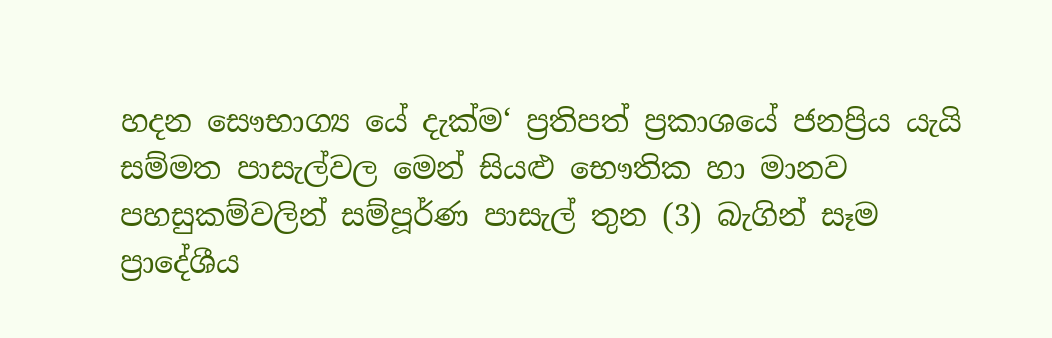හදන සෞභාග්‍ය යේ දැක්ම‘ ප්‍රතිපත් ප්‍රකාශයේ ජනප්‍රිය යැයි සම්මත පාසැල්වල මෙන් සියළු භෞතික හා මානව පහසුකම්වලින් සම්පූර්ණ පාසැල් තුන (3) බැගින් සෑම ප්‍රාදේශීය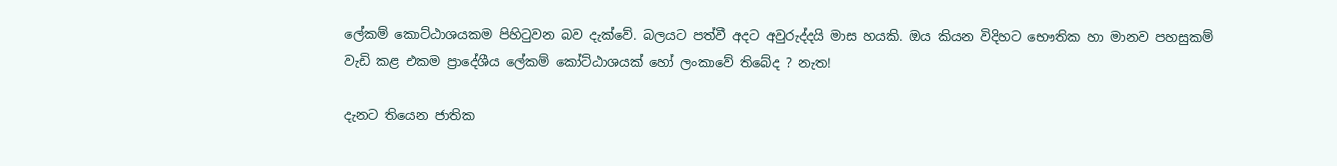ලේකම් කොට්ඨාශයකම පිහිටුවන බව දැක්වේ. බලයට පත්වී අදට අවුරුද්දයි මාස හයකි. ඔය කියන විදිහට භෞතික හා මානව පහසුකම් වැඩි කළ එකම ප්‍රාදේශීය ලේකම් කෝට්ඨාශයක් හෝ ලංකාවේ තිබේද ? නැත!

දැනට තියෙන ජාතික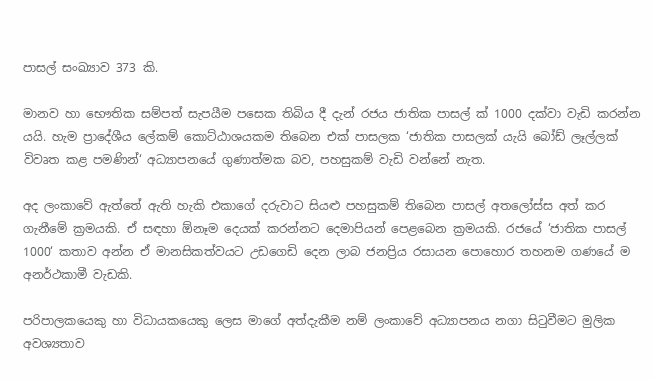පාසල් සංඛ්‍යාව 373 කි.

මානව හා භෞතික සම්පත් සැපයීම පසෙක තිබිය දී දැන් රජය ජාතික පාසල් ක් 1000 දක්වා වැඩි කරන්න යයි. හැම ප්‍රාදේශීය ලේකම් කොට්ඨාශයකම තිබෙන එක් පාසලක ‘ජාතික පාසලක් යැයි බෝඩ් ලෑල්ලක් විවෘත කළ පමණින්‘ අධ්‍යාපනයේ ගුණාත්මක බව, පහසුකම් වැඩි වන්නේ නැත.

අද ලංකාවේ ඇත්තේ ඇති හැකි එකාගේ දරුවාට සියළු පහසුකම් තිබෙන පාසල් අතලෝස්ස අත් කර ගැනීමේ ක්‍රමයකි. ඒ සඳහා ඕනෑම දෙයක් කරන්නට දෙමාපියන් පෙළබෙන ක්‍රමයකි. රජයේ ‘ජාතික පාසල් 1000‘ කතාව අන්න ඒ මානසිකත්වයට උඩගෙඩි දෙන ලාබ ජනප්‍රිය රසායන පොහොර තහනම ගණයේ ම අනර්ථකාමී වැඩකි.

පරිපාලකයෙකු හා විධායකයෙකු ලෙස මාගේ අත්දැකීම නම් ලංකාවේ අධ්‍යාපනය නගා සිටුවීමට මුලික අවශ්‍යතාව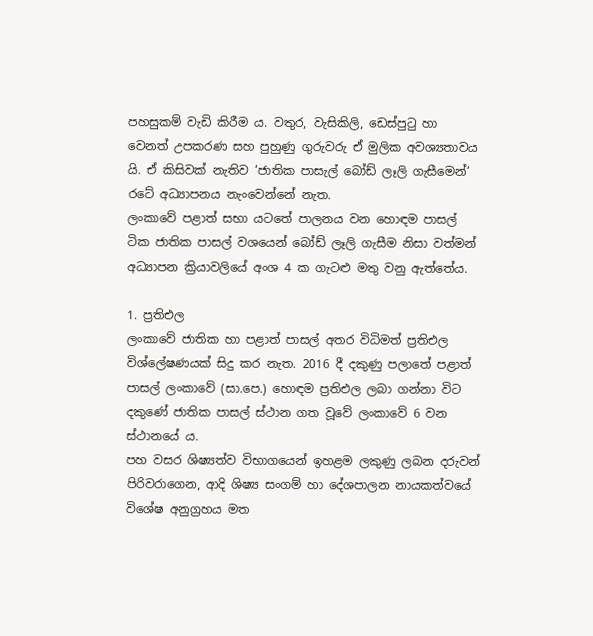පහසුකම් වැඩි කිරීම ය. වතුර, වැසිකිලි, ඩෙස්පුටු හා වෙනත් උපකරණ සහ පුහුණු ගුරුවරු ඒ මුලික අවශ්‍යතාවය යි. ඒ කිසිවක් නැතිව ‘ජාතික පාසැල් බෝඩ් ලෑලි ගැසීමෙන්‘ රටේ අධ්‍යාපනය නැංවෙන්නේ නැත.
ලංකාවේ පළාත් සභා යටතේ පාලනය වන හොඳම පාසල් ටික ජාතික පාසල් වශයෙන් බෝඩ් ලෑලි ගැසීම නිසා වත්මන් අධ්‍යාපන ක්‍රියාවලියේ අංශ 4 ක ගැටළු මතු වනු ඇත්තේය.

1. ප්‍රතිඑල
ලංකාවේ ජාතික හා පළාත් පාසල් අතර විධිමත් ප්‍රතිඑල විශ්ලේෂණයක් සිදු කර නැත. 2016 දී දකුණු පලාතේ පළාත් පාසල් ලංකාවේ (සා.පෙ.) හොඳම ප්‍රතිඑල ලබා ගන්නා විට දකුණේ ජාතික පාසල් ස්ථාන ගත වූවේ ලංකාවේ 6 වන ස්ථානයේ ය.
පහ වසර ශිෂ්‍යත්ව විභාගයෙන් ඉහළම ලකුණු ලබන දරුවන් පිරිවරාගෙන, ආදි ශිෂ්‍ය සංගම් හා දේශපාලන නායකත්වයේ විශේෂ අනුග්‍රහය මත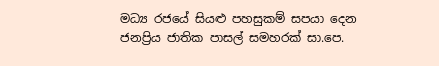මධ්‍ය රජයේ සියළු පහසුකම් සපයා දෙන ජනප්‍රිය ජාතික පාසල් සමහරක් සා.පෙ.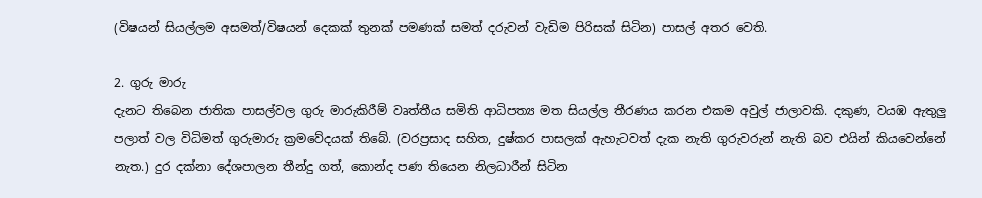(විෂයන් සියල්ලම අසමත්/විෂයන් දෙකක් තුනක් පමණක් සමත් දරුවන් වැඩිම පිරිසක් සිටින) පාසල් අතර වෙති.

2. ගුරු මාරු
දැනට තිබෙන ජාතික පාසල්වල ගුරු මාරුකිරීම් වෘත්තීය සමිති ආධිපත්‍ය මත සියල්ල තීරණය කරන එකම අවුල් ජාලාවකි. දකුණ, වයඹ ඇතුලු පලාත් වල විධිමත් ගුරුමාරු ක්‍රමවේදයක් තිබේ. (වරප්‍රසාද සහිත, දුෂ්කර පාසලක් ඇහැටවත් දැක නැති ගුරුවරුන් නැති බව එයින් කියවෙන්නේ නැත.) දුර දක්නා දේශපාලන තීන්දු ගත්, කොන්ද පණ තියෙන නිලධාරීන් සිටින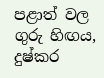පළාත් වල ගුරු හිඟය, දුෂ්කර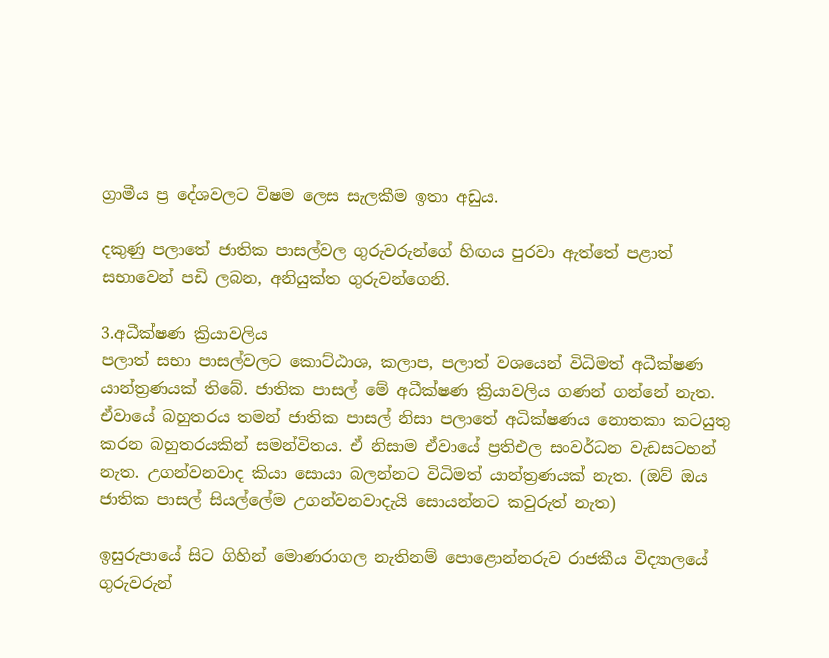ග්‍රාමීය ප්‍ර දේශවලට විෂම ලෙස සැලකීම ඉතා අඩුය.

දකුණු පලාතේ ජාතික පාසල්වල ගුරුවරුන්ගේ හිඟය පුරවා ඇත්තේ පළාත් සභාවෙන් පඩි ලබන, අනියුක්ත ගුරුවන්ගෙනි.

3.අධීක්ෂණ ක්‍රියාවලිය
පලාත් සභා පාසල්වලට කොට්ඨාශ, කලාප, පලාත් වශයෙන් විධිමත් අධීක්ෂණ යාන්ත්‍රණයක් තිබේ. ජාතික පාසල් මේ අධීක්ෂණ ක්‍රියාවලිය ගණන් ගන්නේ නැත. ඒවායේ බහුතරය තමන් ජාතික පාසල් නිසා පලාතේ අධික්ෂණය නොතකා කටයුතු කරන බහුතරයකින් සමන්විතය. ඒ නිසාම ඒවායේ ප්‍රතිඑල සංවර්ධන වැඩසටහන් නැත. උගන්වනවාද කියා සොයා බලන්නට විධිමත් යාන්ත්‍රණයක් නැත. (ඔව් ඔය ජාතික පාසල් සියල්ලේම උගන්වනවාදැයි සොයන්නට කවුරුත් නැත)

ඉසුරුපායේ සිට ගිහින් මොණරාගල නැතිනම් පොළොන්නරුව රාජකීය විද්‍යාලයේ ගුරුවරුන්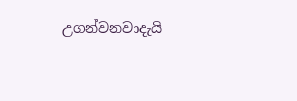උගන්වනවාදැයි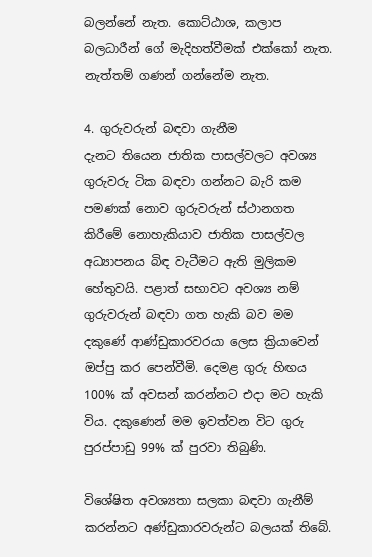බලන්නේ නැත. කොට්ඨාශ, කලාප බලධාරීන් ගේ මැදිහත්වීමක් එක්කෝ නැත. නැත්තම් ගණන් ගන්නේම නැත.

4. ගුරුවරුන් බඳවා ගැනීම
දැනට තියෙන ජාතික පාසල්වලට අවශ්‍ය ගුරුවරු ටික බඳවා ගන්නට බැරි කම පමණක් නොව ගුරුවරුන් ස්ථානගත කිරීමේ නොහැකියාව ජාතික පාසල්වල අධ්‍යාපනය බිඳ වැටීමට ඇති මුලිකම හේතුවයි. පළාත් සභාවට අවශ්‍ය නම් ගුරුවරුන් බඳවා ගත හැකි බව මම දකුණේ ආණ්ඩුකාරවරයා ලෙස ක්‍රියාවෙන් ඔප්පු කර පෙන්වීමි. දෙමළ ගුරු හිඟය 100% ක් අවසන් කරන්නට එදා මට හැකි විය. දකුණෙන් මම ඉවත්වන විට ගුරු පුරප්පාඩු 99% ක් පුරවා තිබුණි.

විශේෂිත අවශ්‍යතා සලකා බඳවා ගැනීම් කරන්නට අණ්ඩුකාරවරුන්ට බලයක් තිබේ.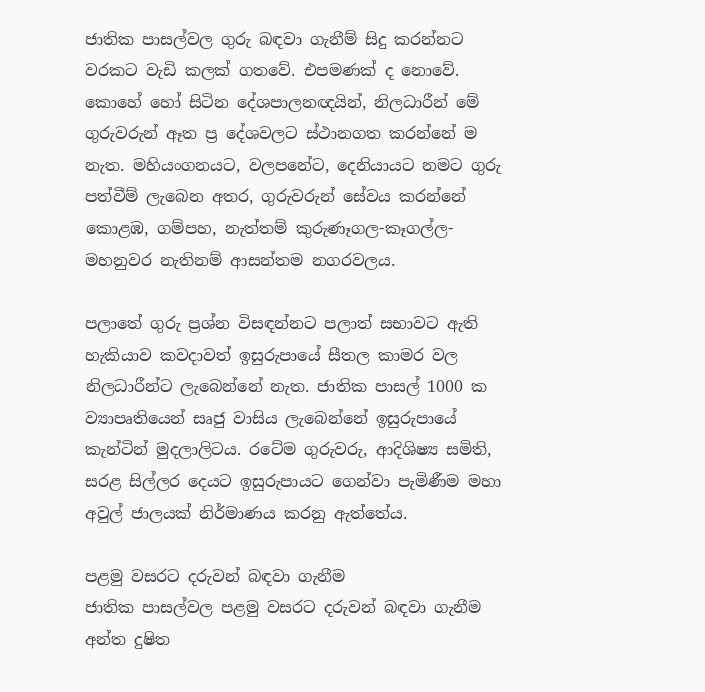ජාතික පාසල්වල ගුරු බඳවා ගැනීම් සිදු කරන්නට වරකට වැඩි කලක් ගතවේ. එපමණක් ද නොවේ. කොහේ හෝ සිටින දේශපාලනඥයින්, නිලධාරීන් මේ ගුරුවරුන් ඈත ප්‍ර දේශවලට ස්ථානගත කරන්නේ ම නැත. මහියංගනයට, වලපනේට, දෙනියායට නමට ගුරු පත්වීම් ලැබෙන අතර, ගුරුවරුන් සේවය කරන්නේ කොළඹ, ගම්පහ, නැත්තම් කුරුණෑගල-කෑගල්ල-මහනුවර නැතිනම් ආසන්තම නගරවලය.

පලාතේ ගුරු ප්‍රශ්න විසඳන්නට පලාත් සභාවට ඇති හැකියාව කවදාවත් ඉසුරුපායේ සීතල කාමර වල නිලධාරීන්ට ලැබෙන්නේ නැත. ජාතික පාසල් 1000 ක ව්‍යාපෘතියෙන් සෘජු වාසිය ලැබෙන්නේ ඉසුරුපායේ කැන්ටින් මුදලාලිටය. රටේම ගුරුවරු, ආදිශිෂ්‍ය සමිති, සරළ සිල්ලර දෙයට ඉසුරුපායට ගෙන්වා පැමිණීම මහා අවුල් ජාලයක් නිර්මාණය කරනු ඇත්තේය.

පළමු වසරට දරුවන් බඳවා ගැනීම
ජාතික පාසල්වල පළමු වසරට දරුවන් බඳවා ගැනීම අන්ත දුෂිත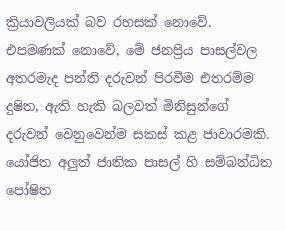ක්‍රියාවලියක් බව රහසක් නොවේ. එපමණක් නොවේ, මේ ජනප්‍රිය පාසල්වල අතරමැද පන්ති දරුවන් පිරවීම එතරම්ම දුෂිත, ඇති හැකි බලවත් මිනිසුන්ගේ දරුවන් වෙනුවෙන්ම සකස් කළ ජාවාරමකි.
යෝජිත අලුත් ජාතික පාසල් හි සම්බන්ධිත පෝෂිත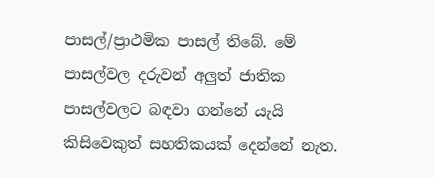පාසල්/ප්‍රාථමික පාසල් තිබේ. මේ පාසල්වල දරුවන් අලුත් ජාතික පාසල්වලට බඳවා ගන්නේ යැයි කිසිවෙකුත් සහතිකයක් දෙන්නේ නැත.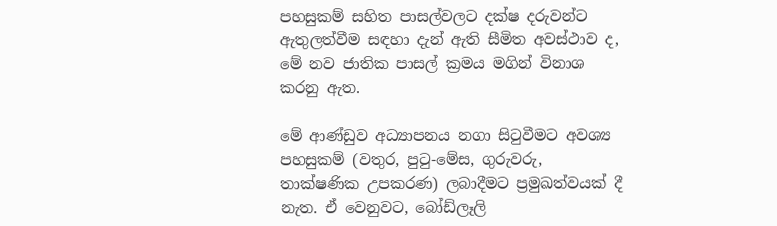පහසුකම් සහිත පාසල්වලට දක්ෂ දරුවන්ට ඇතුලත්වීම සඳහා දැන් ඇති සීමිත අවස්ථාව ද, මේ නව ජාතික පාසල් ක්‍රමය මගින් විනාශ කරනු ඇත.

මේ ආණ්ඩුව අධ්‍යාපනය නගා සිටුවීමට අවශ්‍ය පහසුකම් (වතුර, පුටු-මේස, ගුරුවරු, තාක්ෂණික උපකරණ) ලබාදීමට ප්‍රමුඛත්වයක් දී නැත. ඒ වෙනුවට, බෝඩ්ලෑලි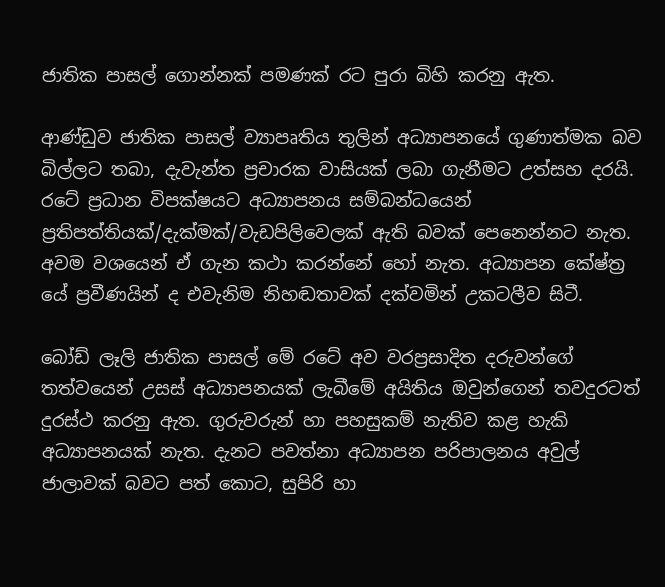ජාතික පාසල් ගොන්නක් පමණක් රට පුරා බිහි කරනු ඇත.

ආණ්ඩුව ජාතික පාසල් ව්‍යාපෘතිය තුලින් අධ්‍යාපනයේ ගුණාත්මක බව බිල්ලට තබා, දැවැන්ත ප්‍රචාරක වාසියක් ලබා ගැනීමට උත්සහ දරයි. රටේ ප්‍රධාන විපක්ෂයට අධ්‍යාපනය සම්බන්ධයෙන් ප්‍රතිපත්තියක්/දැක්මක්/වැඩපිලිවෙලක් ඇති බවක් පෙනෙන්නට නැත. අවම වශයෙන් ඒ ගැන කථා කරන්නේ හෝ නැත. අධ්‍යාපන කේෂ්ත්‍ර යේ ප්‍රවීණයින් ද එවැනිම නිහඬතාවක් දක්වමින් උකටලීව සිටී.

බෝඩ් ලෑලි ජාතික පාසල් මේ රටේ අව වරප්‍රසාදිත දරුවන්ගේ තත්වයෙන් උසස් අධ්‍යාපනයක් ලැබීමේ අයිතිය ඔවුන්ගෙන් තවදුරටත් දුරස්ථ කරනු ඇත. ගුරුවරුන් හා පහසුකම් නැතිව කළ හැකි අධ්‍යාපනයක් නැත. දැනට පවත්නා අධ්‍යාපන පරිපාලනය අවුල් ජාලාවක් බවට පත් කොට, සුපිරි හා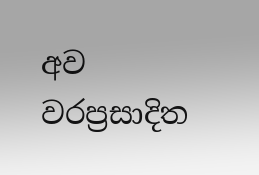අව වරප්‍රසාදිත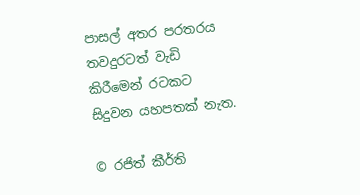පාසල් අතර පරතරය තවදුරටත් වැඩි කිරීමෙන් රටකට සිදුවන යහපතක් නැත.

© රජිත් කීර්ති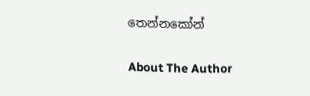තෙන්නකෝන්

About The Author